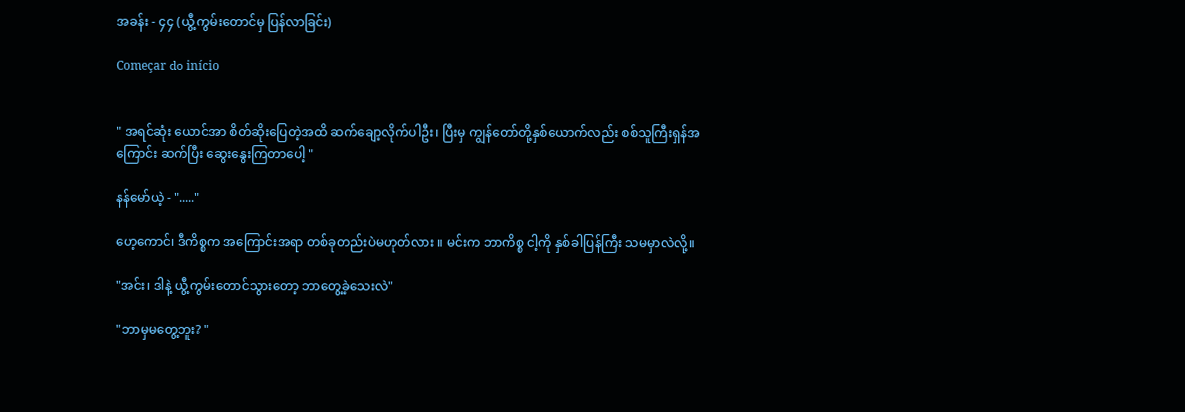အခန်း - ၄၄ (ယွီ့ကွမ်းတောင်မှ ပြန်လာခြင်း)

Começar do início


" အရင်ဆုံး ယောင်အာ စိတ်ဆိုးပြေတဲ့အထိ ဆက်ချော့လိုက်ပါဦး၊ ပြီးမှ ကျွန်တော်တို့နှစ်ယောက်လည်း စစ်သူကြီးရှန်အကြောင်း ဆက်ပြီး ဆွေးနွေးကြတာပေါ့ "

နန်မော်ယဲ့ - "....."

ဟေ့ကောင်၊ ဒီကိစ္စက အကြောင်းအရာ တစ်ခုတည်းပဲမဟုတ်လား ။ မင်းက ဘာကိစ္စ ငါ့ကို နှစ်ခါပြန်ကြီး သမမှာလဲလို့။

"အင်း၊ ဒါနဲ့ ယွီ့ကွမ်းတောင်သွားတော့ ဘာတွေ့ခဲ့သေးလဲ"

"ဘာမှမတွေ့ဘူး? "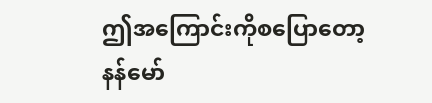ဤအကြောင်းကိုစပြောတော့ နန်မော်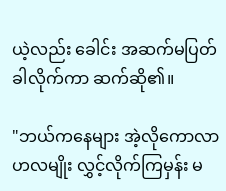ယဲ့လည်း ခေါင်း အဆက်မပြတ်ခါလိုက်ကာ ဆက်ဆို၏။

"ဘယ်ကနေများ အဲ့လိုကောလာဟလမျိုး လွှင့်လိုက်ကြမှန်း မ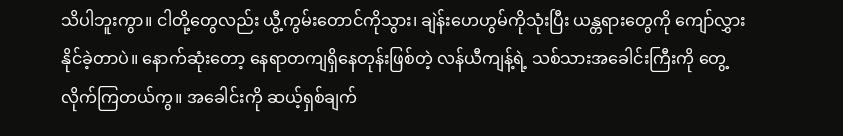သိပါဘူးကွာ။ ငါတို့တွေလည်း ယွီ့ကွမ်းတောင်ကိုသွား၊ ချဲန်းဟေဟွမ်ကိုသုံးပြီး ယန္တရားတွေကို ကျော်လွှားနိုင်ခဲ့တာပဲ။ နောက်ဆုံးတော့ နေရာတကျရှိနေတုန်းဖြစ်တဲ့ လန်ယီကျန့်ရဲ့ သစ်သားအခေါင်းကြီးကို တွေ့လိုက်ကြတယ်ကွ။ အခေါင်းကို ဆယ့်ရှစ်ချက်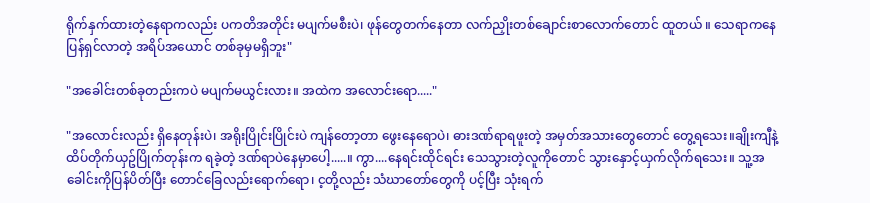ရိုက်နှက်ထားတဲ့နေရာကလည်း ပကတိအတိုင်း မပျက်မစီးပဲ၊ ဖုန်တွေတက်နေတာ လက်ညှိုးတစ်ချောင်းစာလောက်တောင် ထူတယ် ။ သေရာကနေပြန်ရှင်လာတဲ့ အရိပ်အယောင် တစ်ခုမှမရှိဘူး"

"အခေါင်းတစ်ခုတည်းကပဲ မပျက်မယွင်းလား။ အထဲက အလောင်းရော....."

"အလောင်းလည်း ရှိနေတုန်းပဲ၊ အရိုးပြိုင်းပြိုင်းပဲ ကျန်တော့တာ ဖွေးနေရောပဲ၊ ဓားဒဏ်ရာရဖူးတဲ့ အမှတ်အသားတွေတောင် တွေ့ရသေး။ချိုးကျီနဲ့ ထိပ်တိုက်ယှဥ်ပြိုက်တုန်းက ရခဲ့တဲ့ ဒဏ်ရာပဲနေမှာပေါ့.....။ ကွာ....နေရင်းထိုင်ရင်း သေသွားတဲ့လူကိုတောင် သွားနှောင့်ယှက်လိုက်ရသေး။ သူ့အခေါင်းကိုပြန်ပိတ်ပြီး တောင်ခြေလည်းရောက်ရော၊ င့တို့လည်း သံဃာတော်တွေကို ပင့်ပြီး သုံးရက်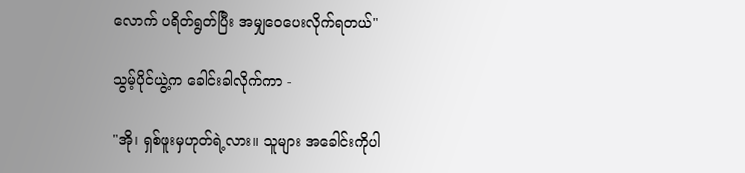လောက် ပရိတ်ရွတ်ပြီး အမျှဝေပေးလိုက်ရတယ်"

သွမ့်ပိုင်ယွဲ့က ခေါင်းခါလိုက်ကာ -

"အို၊ ရှစ်ဖူးမှဟုတ်ရဲ့လား။ သူများ အခေါင်းကိုပါ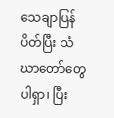သေချာပြန်ပိတ်ပြီး သံဃာတော်တွေပါရှာ၊ ပြီး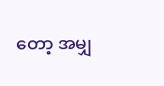တော့ အမျှ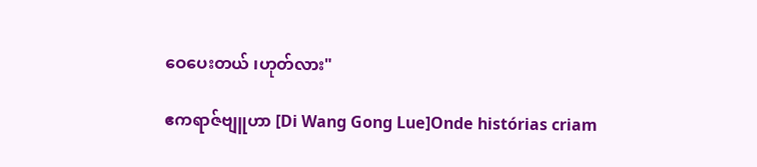ဝေပေးတယ် ၊ဟုတ်လား"

ဧကရာဇ်ဗျူဟာ [Di Wang Gong Lue]Onde histórias criam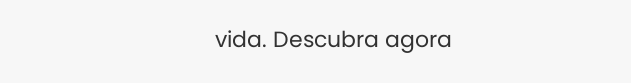vida. Descubra agora